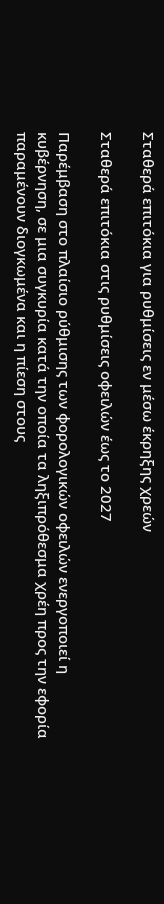Σταθερά επιτόκια για ρυθμίσεις εν μέσω έκρηξης χρεών

Σταθερά επιτόκια στις ρυθμίσεις οφειλών έως το 2027

Παρέμβαση στο πλαίσιο ρύθμισης των φορολογικών οφειλών ενεργοποιεί η κυβέρνηση, σε μια συγκυρία κατά την οποία τα ληξιπρόθεσμα χρέη προς την εφορία παραμένουν διογκωμένα και η πίεση στους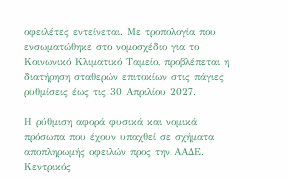οφειλέτες εντείνεται. Με τροπολογία που ενσωματώθηκε στο νομοσχέδιο για το Κοινωνικό Κλιματικό Ταμείο, προβλέπεται η διατήρηση σταθερών επιτοκίων στις πάγιες ρυθμίσεις έως τις 30 Απριλίου 2027.

Η ρύθμιση αφορά φυσικά και νομικά πρόσωπα που έχουν υπαχθεί σε σχήματα αποπληρωμής οφειλών προς την ΑΑΔΕ. Κεντρικός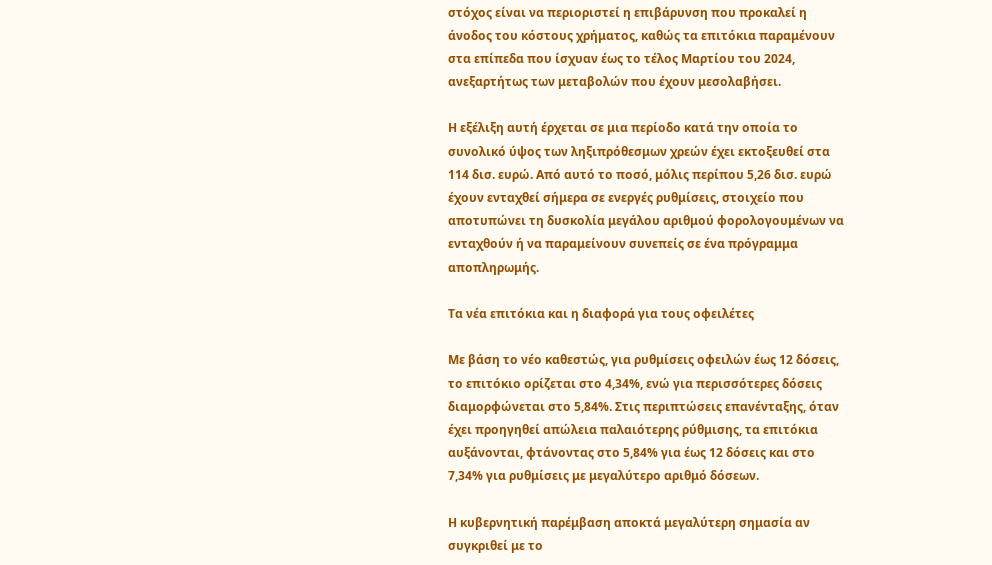στόχος είναι να περιοριστεί η επιβάρυνση που προκαλεί η άνοδος του κόστους χρήματος, καθώς τα επιτόκια παραμένουν στα επίπεδα που ίσχυαν έως το τέλος Μαρτίου του 2024, ανεξαρτήτως των μεταβολών που έχουν μεσολαβήσει.

Η εξέλιξη αυτή έρχεται σε μια περίοδο κατά την οποία το συνολικό ύψος των ληξιπρόθεσμων χρεών έχει εκτοξευθεί στα 114 δισ. ευρώ. Από αυτό το ποσό, μόλις περίπου 5,26 δισ. ευρώ έχουν ενταχθεί σήμερα σε ενεργές ρυθμίσεις, στοιχείο που αποτυπώνει τη δυσκολία μεγάλου αριθμού φορολογουμένων να ενταχθούν ή να παραμείνουν συνεπείς σε ένα πρόγραμμα αποπληρωμής.

Τα νέα επιτόκια και η διαφορά για τους οφειλέτες

Με βάση το νέο καθεστώς, για ρυθμίσεις οφειλών έως 12 δόσεις, το επιτόκιο ορίζεται στο 4,34%, ενώ για περισσότερες δόσεις διαμορφώνεται στο 5,84%. Στις περιπτώσεις επανένταξης, όταν έχει προηγηθεί απώλεια παλαιότερης ρύθμισης, τα επιτόκια αυξάνονται, φτάνοντας στο 5,84% για έως 12 δόσεις και στο 7,34% για ρυθμίσεις με μεγαλύτερο αριθμό δόσεων.

Η κυβερνητική παρέμβαση αποκτά μεγαλύτερη σημασία αν συγκριθεί με το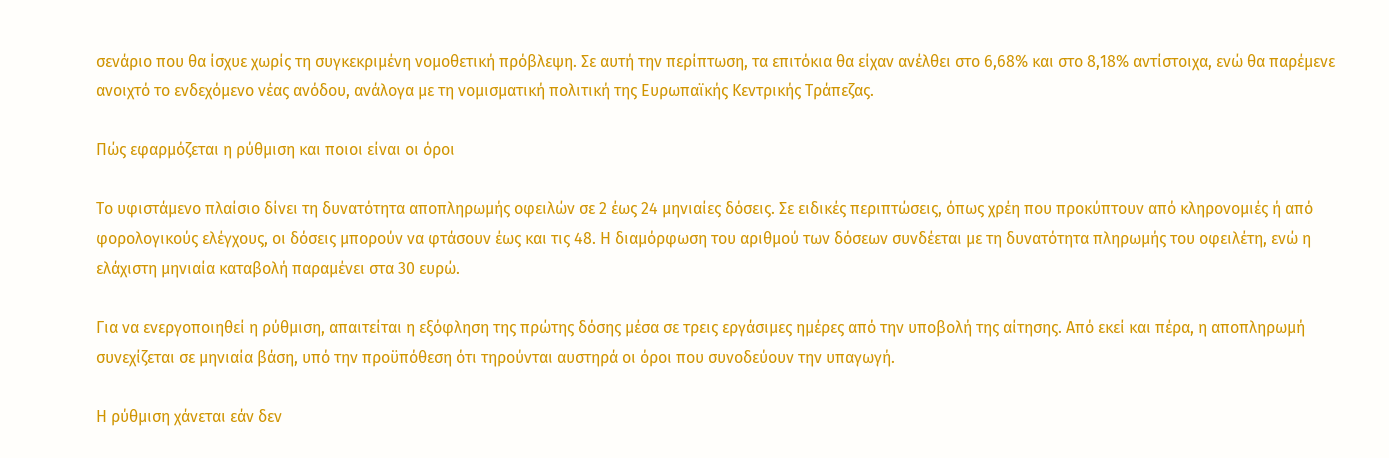σενάριο που θα ίσχυε χωρίς τη συγκεκριμένη νομοθετική πρόβλεψη. Σε αυτή την περίπτωση, τα επιτόκια θα είχαν ανέλθει στο 6,68% και στο 8,18% αντίστοιχα, ενώ θα παρέμενε ανοιχτό το ενδεχόμενο νέας ανόδου, ανάλογα με τη νομισματική πολιτική της Ευρωπαϊκής Κεντρικής Τράπεζας.

Πώς εφαρμόζεται η ρύθμιση και ποιοι είναι οι όροι

Το υφιστάμενο πλαίσιο δίνει τη δυνατότητα αποπληρωμής οφειλών σε 2 έως 24 μηνιαίες δόσεις. Σε ειδικές περιπτώσεις, όπως χρέη που προκύπτουν από κληρονομιές ή από φορολογικούς ελέγχους, οι δόσεις μπορούν να φτάσουν έως και τις 48. Η διαμόρφωση του αριθμού των δόσεων συνδέεται με τη δυνατότητα πληρωμής του οφειλέτη, ενώ η ελάχιστη μηνιαία καταβολή παραμένει στα 30 ευρώ.

Για να ενεργοποιηθεί η ρύθμιση, απαιτείται η εξόφληση της πρώτης δόσης μέσα σε τρεις εργάσιμες ημέρες από την υποβολή της αίτησης. Από εκεί και πέρα, η αποπληρωμή συνεχίζεται σε μηνιαία βάση, υπό την προϋπόθεση ότι τηρούνται αυστηρά οι όροι που συνοδεύουν την υπαγωγή.

Η ρύθμιση χάνεται εάν δεν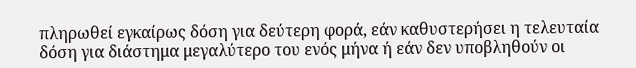πληρωθεί εγκαίρως δόση για δεύτερη φορά, εάν καθυστερήσει η τελευταία δόση για διάστημα μεγαλύτερο του ενός μήνα ή εάν δεν υποβληθούν οι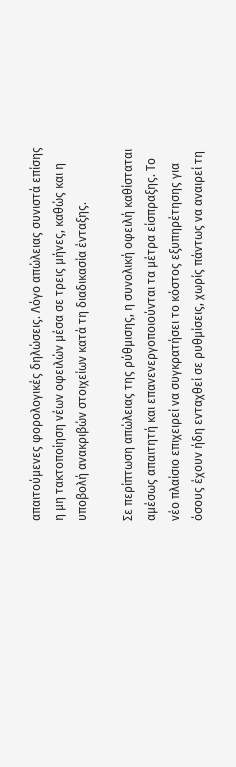απαιτούμενες φορολογικές δηλώσεις. Λόγο απώλειας συνιστά επίσης η μη τακτοποίηση νέων οφειλών μέσα σε τρεις μήνες, καθώς και η υποβολή ανακριβών στοιχείων κατά τη διαδικασία ένταξης.

Σε περίπτωση απώλειας της ρύθμισης, η συνολική οφειλή καθίσταται αμέσως απαιτητή και επανενεργοποιούνται τα μέτρα είσπραξης. Το νέο πλαίσιο επιχειρεί να συγκρατήσει το κόστος εξυπηρέτησης για όσους έχουν ήδη ενταχθεί σε ρυθμίσεις, χωρίς πάντως να αναιρεί τη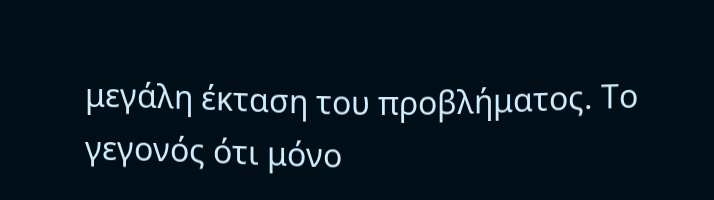μεγάλη έκταση του προβλήματος. Το γεγονός ότι μόνο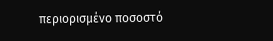περιορισμένο ποσοστό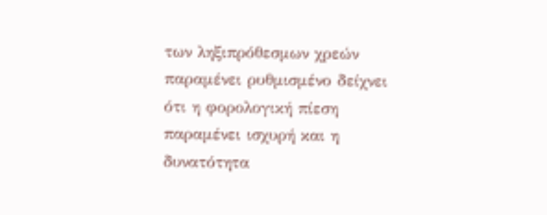των ληξιπρόθεσμων χρεών παραμένει ρυθμισμένο δείχνει ότι η φορολογική πίεση παραμένει ισχυρή και η δυνατότητα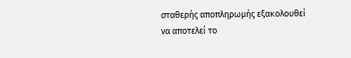σταθερής αποπληρωμής εξακολουθεί να αποτελεί το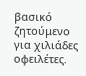βασικό ζητούμενο για χιλιάδες οφειλέτες.